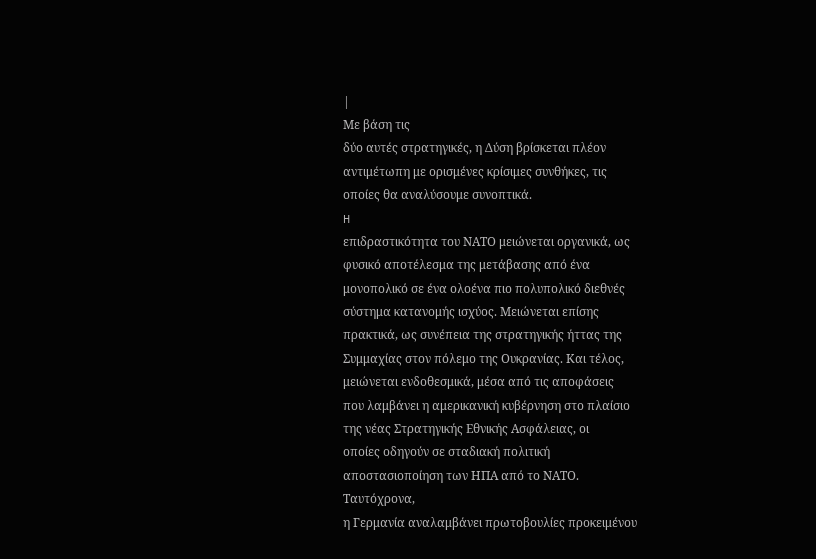|
Με βάση τις
δύο αυτές στρατηγικές, η Δύση βρίσκεται πλέον
αντιμέτωπη με ορισμένες κρίσιμες συνθήκες, τις
οποίες θα αναλύσουμε συνοπτικά.
H
επιδραστικότητα του ΝΑΤΟ μειώνεται οργανικά, ως
φυσικό αποτέλεσμα της μετάβασης από ένα
μονοπολικό σε ένα ολοένα πιο πολυπολικό διεθνές
σύστημα κατανομής ισχύος. Μειώνεται επίσης
πρακτικά, ως συνέπεια της στρατηγικής ήττας της
Συμμαχίας στον πόλεμο της Ουκρανίας. Και τέλος,
μειώνεται ενδοθεσμικά, μέσα από τις αποφάσεις
που λαμβάνει η αμερικανική κυβέρνηση στο πλαίσιο
της νέας Στρατηγικής Εθνικής Ασφάλειας, οι
οποίες οδηγούν σε σταδιακή πολιτική
αποστασιοποίηση των ΗΠΑ από το ΝΑΤΟ.
Ταυτόχρονα,
η Γερμανία αναλαμβάνει πρωτοβουλίες προκειμένου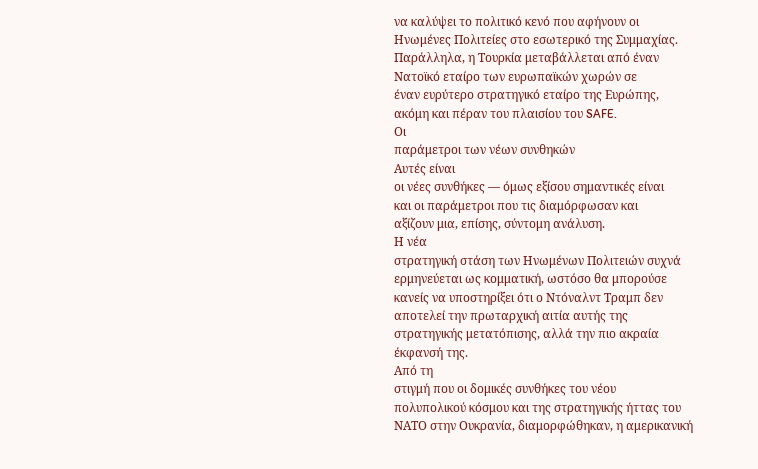να καλύψει το πολιτικό κενό που αφήνουν οι
Ηνωμένες Πολιτείες στο εσωτερικό της Συμμαχίας.
Παράλληλα, η Τουρκία μεταβάλλεται από έναν
Νατοϊκό εταίρο των ευρωπαϊκών χωρών σε
έναν ευρύτερο στρατηγικό εταίρο της Ευρώπης,
ακόμη και πέραν του πλαισίου του SAFE.
Οι
παράμετροι των νέων συνθηκών
Αυτές είναι
οι νέες συνθήκες — όμως εξίσου σημαντικές είναι
και οι παράμετροι που τις διαμόρφωσαν και
αξίζουν μια, επίσης, σύντομη ανάλυση.
Η νέα
στρατηγική στάση των Ηνωμένων Πολιτειών συχνά
ερμηνεύεται ως κομματική, ωστόσο θα μπορούσε
κανείς να υποστηρίξει ότι ο Ντόναλντ Τραμπ δεν
αποτελεί την πρωταρχική αιτία αυτής της
στρατηγικής μετατόπισης, αλλά την πιο ακραία
έκφανσή της.
Από τη
στιγμή που οι δομικές συνθήκες του νέου
πολυπολικού κόσμου και της στρατηγικής ήττας του
ΝΑΤΟ στην Ουκρανία, διαμορφώθηκαν, η αμερικανική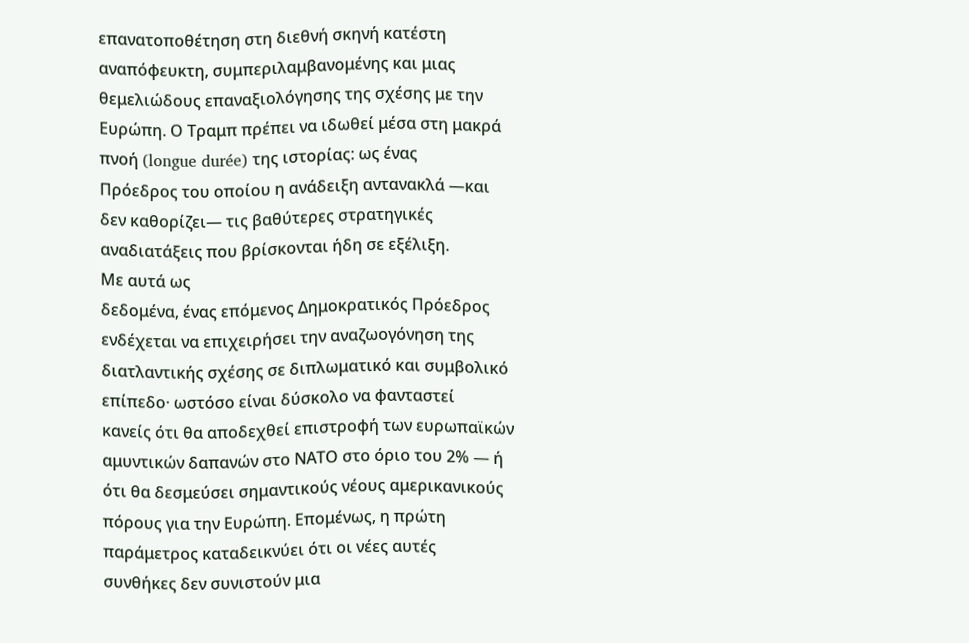επανατοποθέτηση στη διεθνή σκηνή κατέστη
αναπόφευκτη, συμπεριλαμβανομένης και μιας
θεμελιώδους επαναξιολόγησης της σχέσης με την
Ευρώπη. Ο Τραμπ πρέπει να ιδωθεί μέσα στη μακρά
πνοή (longue durée) της ιστορίας: ως ένας
Πρόεδρος του οποίου η ανάδειξη αντανακλά —και
δεν καθορίζει— τις βαθύτερες στρατηγικές
αναδιατάξεις που βρίσκονται ήδη σε εξέλιξη.
Με αυτά ως
δεδομένα, ένας επόμενος Δημοκρατικός Πρόεδρος
ενδέχεται να επιχειρήσει την αναζωογόνηση της
διατλαντικής σχέσης σε διπλωματικό και συμβολικό
επίπεδο· ωστόσο είναι δύσκολο να φανταστεί
κανείς ότι θα αποδεχθεί επιστροφή των ευρωπαϊκών
αμυντικών δαπανών στο ΝΑΤΟ στο όριο του 2% — ή
ότι θα δεσμεύσει σημαντικούς νέους αμερικανικούς
πόρους για την Ευρώπη. Επομένως, η πρώτη
παράμετρος καταδεικνύει ότι οι νέες αυτές
συνθήκες δεν συνιστούν μια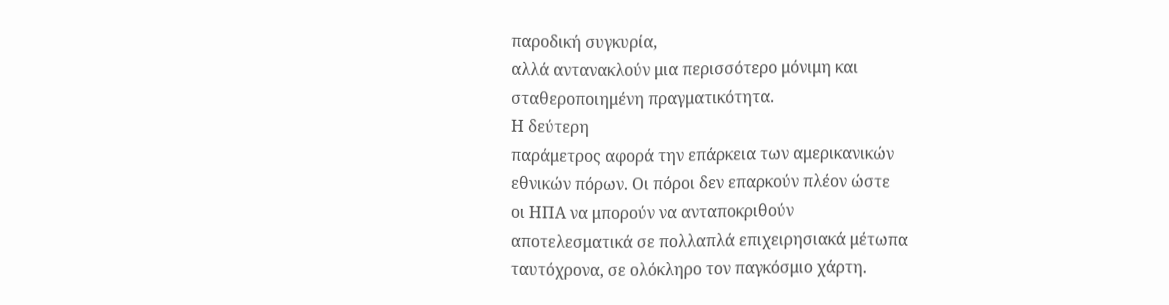παροδική συγκυρία,
αλλά αντανακλούν μια περισσότερο μόνιμη και
σταθεροποιημένη πραγματικότητα.
Η δεύτερη
παράμετρος αφορά την επάρκεια των αμερικανικών
εθνικών πόρων. Οι πόροι δεν επαρκούν πλέον ώστε
οι ΗΠΑ να μπορούν να ανταποκριθούν
αποτελεσματικά σε πολλαπλά επιχειρησιακά μέτωπα
ταυτόχρονα, σε ολόκληρο τον παγκόσμιο χάρτη.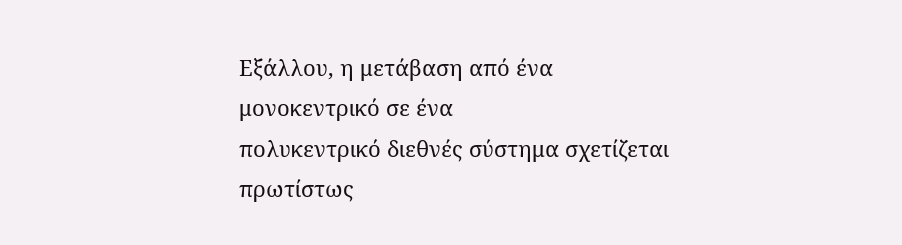Εξάλλου, η μετάβαση από ένα μονοκεντρικό σε ένα
πολυκεντρικό διεθνές σύστημα σχετίζεται
πρωτίστως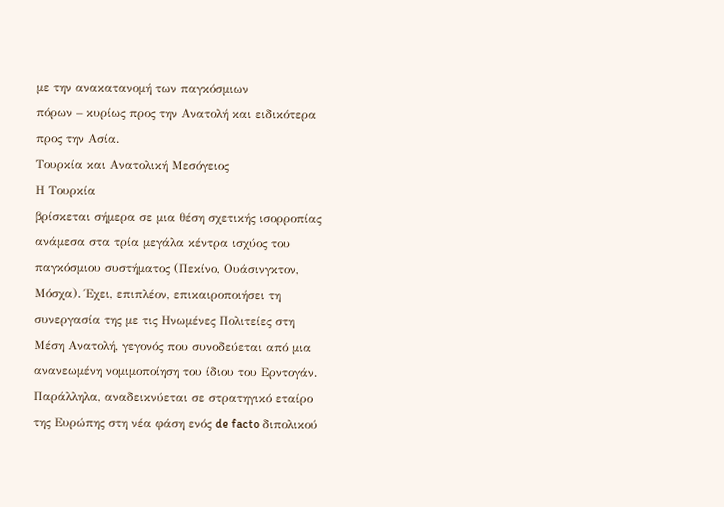με την ανακατανομή των παγκόσμιων
πόρων – κυρίως προς την Ανατολή και ειδικότερα
προς την Ασία.
Τουρκία και Ανατολική Μεσόγειος
Η Τουρκία
βρίσκεται σήμερα σε μια θέση σχετικής ισορροπίας
ανάμεσα στα τρία μεγάλα κέντρα ισχύος του
παγκόσμιου συστήματος (Πεκίνο, Ουάσινγκτον,
Μόσχα). Έχει, επιπλέον, επικαιροποιήσει τη
συνεργασία της με τις Ηνωμένες Πολιτείες στη
Μέση Ανατολή, γεγονός που συνοδεύεται από μια
ανανεωμένη νομιμοποίηση του ίδιου του Ερντογάν.
Παράλληλα, αναδεικνύεται σε στρατηγικό εταίρο
της Ευρώπης στη νέα φάση ενός de facto διπολικού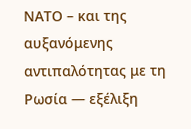ΝΑΤΟ – και της αυξανόμενης αντιπαλότητας με τη
Ρωσία — εξέλιξη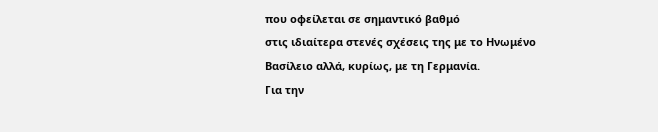που οφείλεται σε σημαντικό βαθμό
στις ιδιαίτερα στενές σχέσεις της με το Ηνωμένο
Βασίλειο αλλά, κυρίως, με τη Γερμανία.
Για την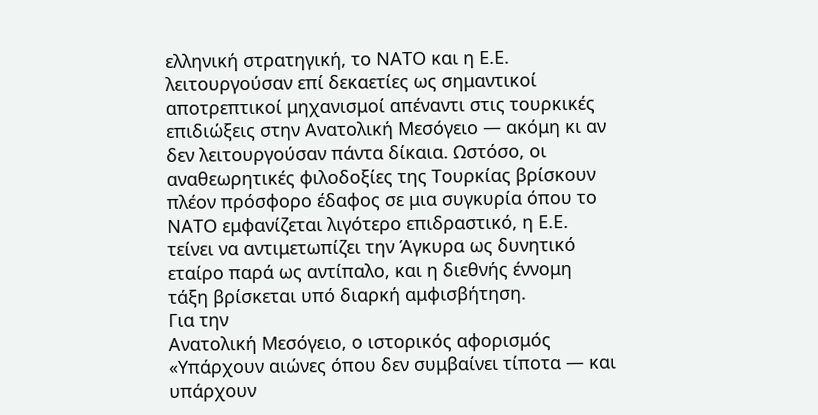ελληνική στρατηγική, το ΝΑΤΟ και η Ε.Ε.
λειτουργούσαν επί δεκαετίες ως σημαντικοί
αποτρεπτικοί μηχανισμοί απέναντι στις τουρκικές
επιδιώξεις στην Ανατολική Μεσόγειο — ακόμη κι αν
δεν λειτουργούσαν πάντα δίκαια. Ωστόσο, οι
αναθεωρητικές φιλοδοξίες της Τουρκίας βρίσκουν
πλέον πρόσφορο έδαφος σε μια συγκυρία όπου το
ΝΑΤΟ εμφανίζεται λιγότερο επιδραστικό, η Ε.Ε.
τείνει να αντιμετωπίζει την Άγκυρα ως δυνητικό
εταίρο παρά ως αντίπαλο, και η διεθνής έννομη
τάξη βρίσκεται υπό διαρκή αμφισβήτηση.
Για την
Ανατολική Μεσόγειο, ο ιστορικός αφορισμός
«Υπάρχουν αιώνες όπου δεν συμβαίνει τίποτα — και
υπάρχουν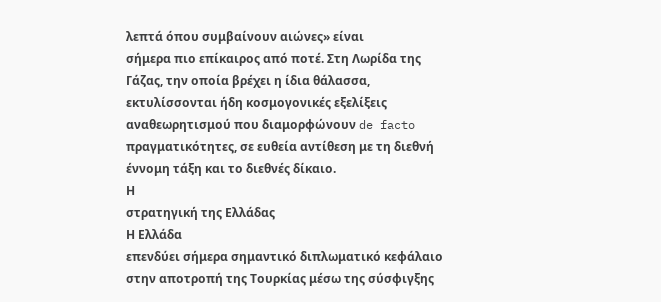λεπτά όπου συμβαίνουν αιώνες» είναι
σήμερα πιο επίκαιρος από ποτέ. Στη Λωρίδα της
Γάζας, την οποία βρέχει η ίδια θάλασσα,
εκτυλίσσονται ήδη κοσμογονικές εξελίξεις
αναθεωρητισμού που διαμορφώνουν de facto
πραγματικότητες, σε ευθεία αντίθεση με τη διεθνή
έννομη τάξη και το διεθνές δίκαιο.
Η
στρατηγική της Ελλάδας
Η Ελλάδα
επενδύει σήμερα σημαντικό διπλωματικό κεφάλαιο
στην αποτροπή της Τουρκίας μέσω της σύσφιγξης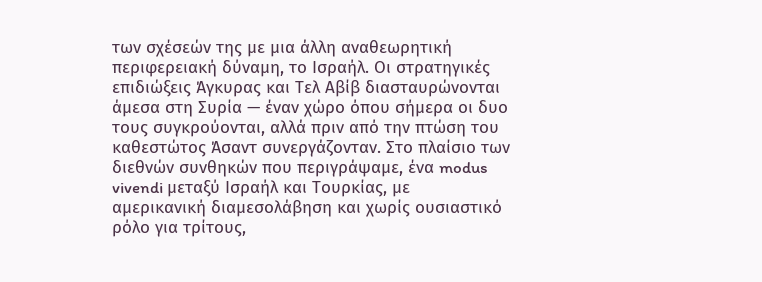των σχέσεών της με μια άλλη αναθεωρητική
περιφερειακή δύναμη, το Ισραήλ. Οι στρατηγικές
επιδιώξεις Άγκυρας και Τελ Αβίβ διασταυρώνονται
άμεσα στη Συρία — έναν χώρο όπου σήμερα οι δυο
τους συγκρούονται, αλλά πριν από την πτώση του
καθεστώτος Άσαντ συνεργάζονταν. Στο πλαίσιο των
διεθνών συνθηκών που περιγράψαμε, ένα modus
vivendi μεταξύ Ισραήλ και Τουρκίας, με
αμερικανική διαμεσολάβηση και χωρίς ουσιαστικό
ρόλο για τρίτους,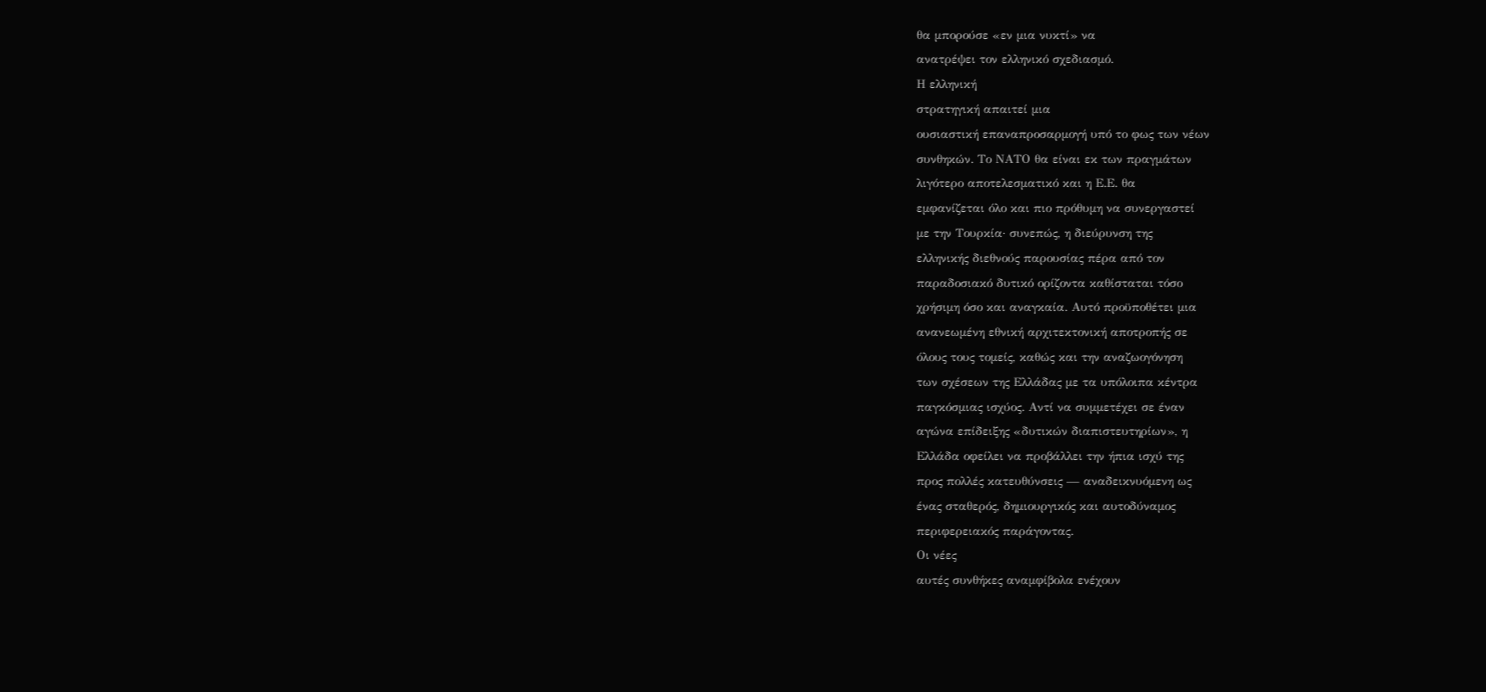θα μπορούσε «εν μια νυκτί» να
ανατρέψει τον ελληνικό σχεδιασμό.
Η ελληνική
στρατηγική απαιτεί μια
ουσιαστική επαναπροσαρμογή υπό το φως των νέων
συνθηκών. Το ΝΑΤΟ θα είναι εκ των πραγμάτων
λιγότερο αποτελεσματικό και η Ε.Ε. θα
εμφανίζεται όλο και πιο πρόθυμη να συνεργαστεί
με την Τουρκία· συνεπώς, η διεύρυνση της
ελληνικής διεθνούς παρουσίας πέρα από τον
παραδοσιακό δυτικό ορίζοντα καθίσταται τόσο
χρήσιμη όσο και αναγκαία. Αυτό προϋποθέτει μια
ανανεωμένη εθνική αρχιτεκτονική αποτροπής σε
όλους τους τομείς, καθώς και την αναζωογόνηση
των σχέσεων της Ελλάδας με τα υπόλοιπα κέντρα
παγκόσμιας ισχύος. Αντί να συμμετέχει σε έναν
αγώνα επίδειξης «δυτικών διαπιστευτηρίων», η
Ελλάδα οφείλει να προβάλλει την ήπια ισχύ της
προς πολλές κατευθύνσεις — αναδεικνυόμενη ως
ένας σταθερός, δημιουργικός και αυτοδύναμος
περιφερειακός παράγοντας.
Οι νέες
αυτές συνθήκες αναμφίβολα ενέχουν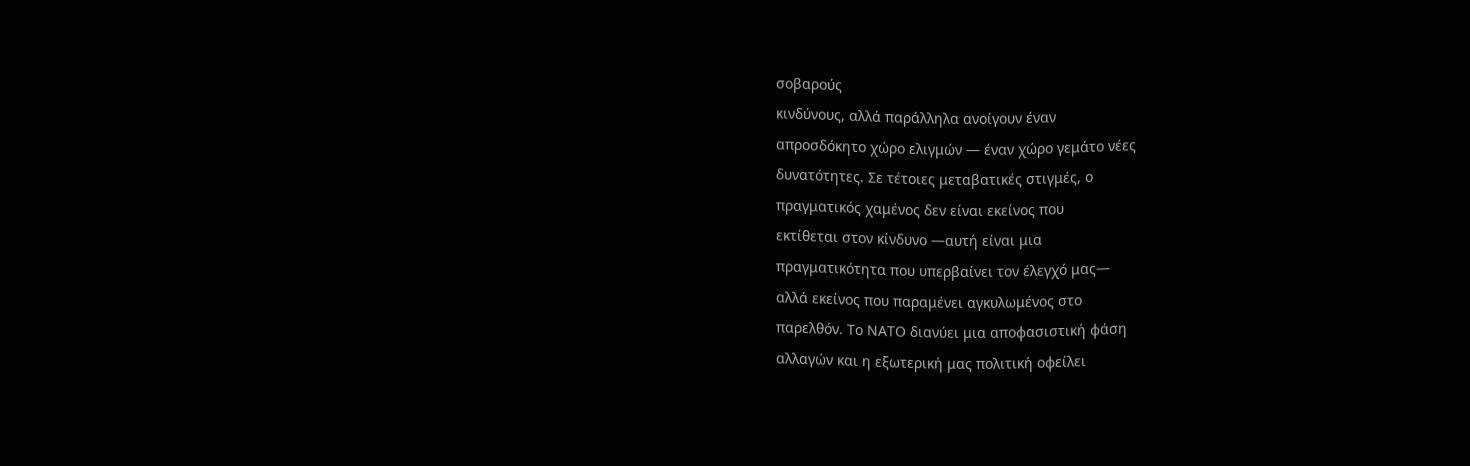σοβαρούς
κινδύνους, αλλά παράλληλα ανοίγουν έναν
απροσδόκητο χώρο ελιγμών — έναν χώρο γεμάτο νέες
δυνατότητες. Σε τέτοιες μεταβατικές στιγμές, ο
πραγματικός χαμένος δεν είναι εκείνος που
εκτίθεται στον κίνδυνο —αυτή είναι μια
πραγματικότητα που υπερβαίνει τον έλεγχό μας—
αλλά εκείνος που παραμένει αγκυλωμένος στο
παρελθόν. Το ΝΑΤΟ διανύει μια αποφασιστική φάση
αλλαγών και η εξωτερική μας πολιτική οφείλει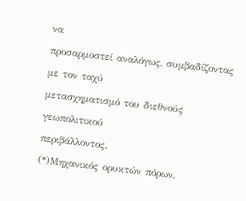να
προσαρμοστεί αναλόγως, συμβαδίζοντας με τον ταχύ
μετασχηματισμό του διεθνούς γεωπολιτικού
περιβάλλοντος.
(*)Μηχανικός ορυκτών πόρων,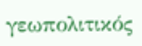γεωπολιτικός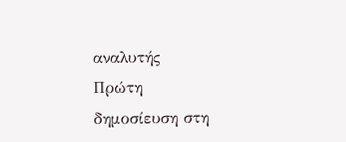αναλυτής
Πρώτη
δημοσίευση στη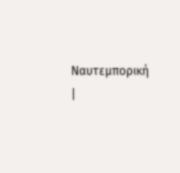Ναυτεμπορική
|